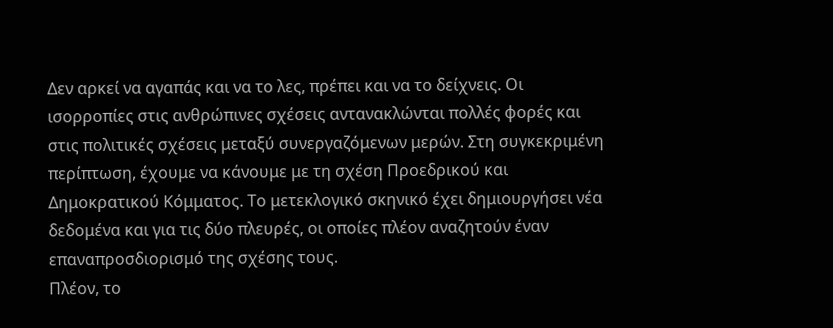Δεν αρκεί να αγαπάς και να το λες, πρέπει και να το δείχνεις. Οι ισορροπίες στις ανθρώπινες σχέσεις αντανακλώνται πολλές φορές και στις πολιτικές σχέσεις μεταξύ συνεργαζόμενων μερών. Στη συγκεκριμένη περίπτωση, έχουμε να κάνουμε με τη σχέση Προεδρικού και Δημοκρατικού Κόμματος. Το μετεκλογικό σκηνικό έχει δημιουργήσει νέα δεδομένα και για τις δύο πλευρές, οι οποίες πλέον αναζητούν έναν επαναπροσδιορισμό της σχέσης τους.
Πλέον, το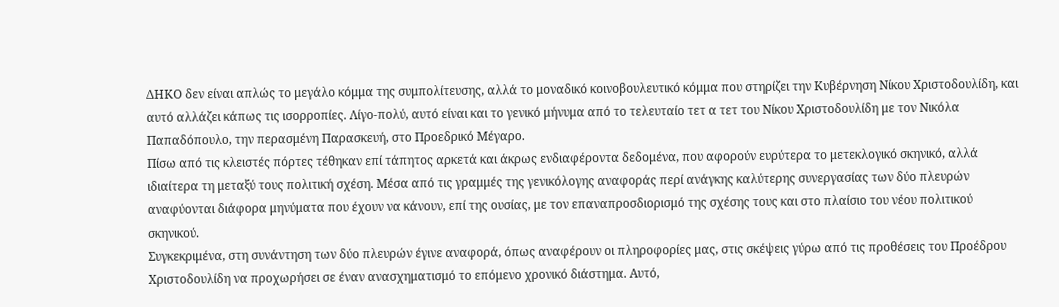ΔΗΚΟ δεν είναι απλώς το μεγάλο κόμμα της συμπολίτευσης, αλλά το μοναδικό κοινοβουλευτικό κόμμα που στηρίζει την Κυβέρνηση Νίκου Χριστοδουλίδη, και αυτό αλλάζει κάπως τις ισορροπίες. Λίγο-πολύ, αυτό είναι και το γενικό μήνυμα από το τελευταίο τετ α τετ του Νίκου Χριστοδουλίδη με τον Νικόλα Παπαδόπουλο, την περασμένη Παρασκευή, στο Προεδρικό Μέγαρο.
Πίσω από τις κλειστές πόρτες τέθηκαν επί τάπητος αρκετά και άκρως ενδιαφέροντα δεδομένα, που αφορούν ευρύτερα το μετεκλογικό σκηνικό, αλλά ιδιαίτερα τη μεταξύ τους πολιτική σχέση. Μέσα από τις γραμμές της γενικόλογης αναφοράς περί ανάγκης καλύτερης συνεργασίας των δύο πλευρών αναφύονται διάφορα μηνύματα που έχουν να κάνουν, επί της ουσίας, με τον επαναπροσδιορισμό της σχέσης τους και στο πλαίσιο του νέου πολιτικού σκηνικού.
Συγκεκριμένα, στη συνάντηση των δύο πλευρών έγινε αναφορά, όπως αναφέρουν οι πληροφορίες μας, στις σκέψεις γύρω από τις προθέσεις του Προέδρου Χριστοδουλίδη να προχωρήσει σε έναν ανασχηματισμό το επόμενο χρονικό διάστημα. Αυτό,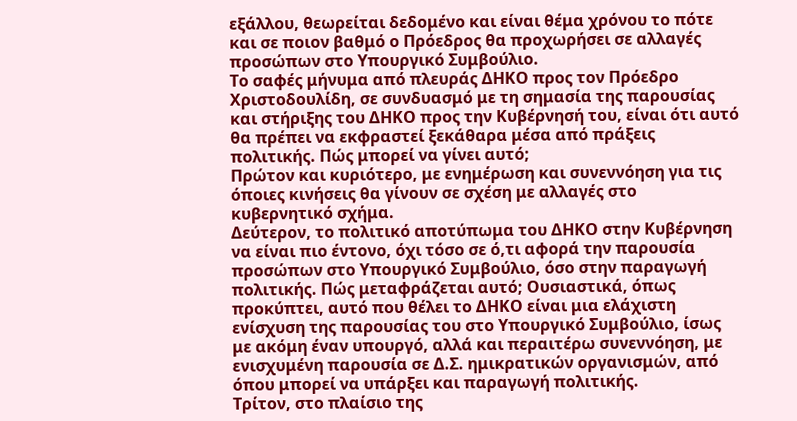εξάλλου, θεωρείται δεδομένο και είναι θέμα χρόνου το πότε και σε ποιον βαθμό ο Πρόεδρος θα προχωρήσει σε αλλαγές προσώπων στο Υπουργικό Συμβούλιο.
Το σαφές μήνυμα από πλευράς ΔΗΚΟ προς τον Πρόεδρο Χριστοδουλίδη, σε συνδυασμό με τη σημασία της παρουσίας και στήριξης του ΔΗΚΟ προς την Κυβέρνησή του, είναι ότι αυτό θα πρέπει να εκφραστεί ξεκάθαρα μέσα από πράξεις πολιτικής. Πώς μπορεί να γίνει αυτό;
Πρώτον και κυριότερο, με ενημέρωση και συνεννόηση για τις όποιες κινήσεις θα γίνουν σε σχέση με αλλαγές στο κυβερνητικό σχήμα.
Δεύτερον, το πολιτικό αποτύπωμα του ΔΗΚΟ στην Κυβέρνηση να είναι πιο έντονο, όχι τόσο σε ό,τι αφορά την παρουσία προσώπων στο Υπουργικό Συμβούλιο, όσο στην παραγωγή πολιτικής. Πώς μεταφράζεται αυτό; Ουσιαστικά, όπως προκύπτει, αυτό που θέλει το ΔΗΚΟ είναι μια ελάχιστη ενίσχυση της παρουσίας του στο Υπουργικό Συμβούλιο, ίσως με ακόμη έναν υπουργό, αλλά και περαιτέρω συνεννόηση, με ενισχυμένη παρουσία σε Δ.Σ. ημικρατικών οργανισμών, από όπου μπορεί να υπάρξει και παραγωγή πολιτικής.
Τρίτον, στο πλαίσιο της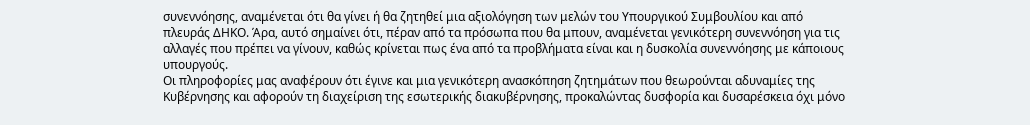συνεννόησης, αναμένεται ότι θα γίνει ή θα ζητηθεί μια αξιολόγηση των μελών του Υπουργικού Συμβουλίου και από πλευράς ΔΗΚΟ. Άρα, αυτό σημαίνει ότι, πέραν από τα πρόσωπα που θα μπουν, αναμένεται γενικότερη συνεννόηση για τις αλλαγές που πρέπει να γίνουν, καθώς κρίνεται πως ένα από τα προβλήματα είναι και η δυσκολία συνεννόησης με κάποιους υπουργούς.
Οι πληροφορίες μας αναφέρουν ότι έγινε και μια γενικότερη ανασκόπηση ζητημάτων που θεωρούνται αδυναμίες της Κυβέρνησης και αφορούν τη διαχείριση της εσωτερικής διακυβέρνησης, προκαλώντας δυσφορία και δυσαρέσκεια όχι μόνο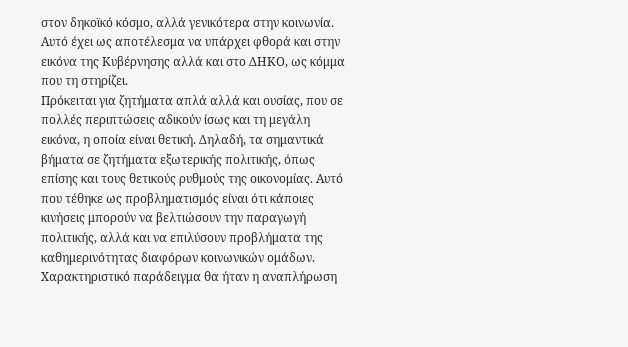στον δηκοϊκό κόσμο, αλλά γενικότερα στην κοινωνία. Αυτό έχει ως αποτέλεσμα να υπάρχει φθορά και στην εικόνα της Κυβέρνησης αλλά και στο ΔΗΚΟ, ως κόμμα που τη στηρίζει.
Πρόκειται για ζητήματα απλά αλλά και ουσίας, που σε πολλές περιπτώσεις αδικούν ίσως και τη μεγάλη εικόνα, η οποία είναι θετική. Δηλαδή, τα σημαντικά βήματα σε ζητήματα εξωτερικής πολιτικής, όπως επίσης και τους θετικούς ρυθμούς της οικονομίας. Αυτό που τέθηκε ως προβληματισμός είναι ότι κάποιες κινήσεις μπορούν να βελτιώσουν την παραγωγή πολιτικής, αλλά και να επιλύσουν προβλήματα της καθημερινότητας διαφόρων κοινωνικών ομάδων. Χαρακτηριστικό παράδειγμα θα ήταν η αναπλήρωση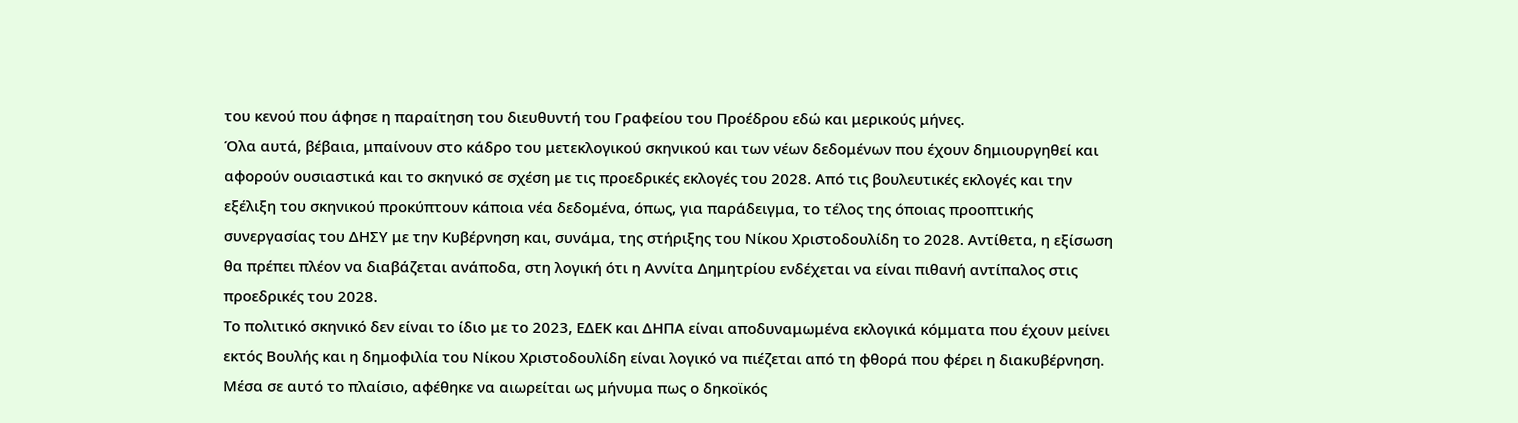του κενού που άφησε η παραίτηση του διευθυντή του Γραφείου του Προέδρου εδώ και μερικούς μήνες.
Όλα αυτά, βέβαια, μπαίνουν στο κάδρο του μετεκλογικού σκηνικού και των νέων δεδομένων που έχουν δημιουργηθεί και αφορούν ουσιαστικά και το σκηνικό σε σχέση με τις προεδρικές εκλογές του 2028. Από τις βουλευτικές εκλογές και την εξέλιξη του σκηνικού προκύπτουν κάποια νέα δεδομένα, όπως, για παράδειγμα, το τέλος της όποιας προοπτικής συνεργασίας του ΔΗΣΥ με την Κυβέρνηση και, συνάμα, της στήριξης του Νίκου Χριστοδουλίδη το 2028. Αντίθετα, η εξίσωση θα πρέπει πλέον να διαβάζεται ανάποδα, στη λογική ότι η Αννίτα Δημητρίου ενδέχεται να είναι πιθανή αντίπαλος στις προεδρικές του 2028.
Το πολιτικό σκηνικό δεν είναι το ίδιο με το 2023, ΕΔΕΚ και ΔΗΠΑ είναι αποδυναμωμένα εκλογικά κόμματα που έχουν μείνει εκτός Βουλής και η δημοφιλία του Νίκου Χριστοδουλίδη είναι λογικό να πιέζεται από τη φθορά που φέρει η διακυβέρνηση. Μέσα σε αυτό το πλαίσιο, αφέθηκε να αιωρείται ως μήνυμα πως ο δηκοϊκός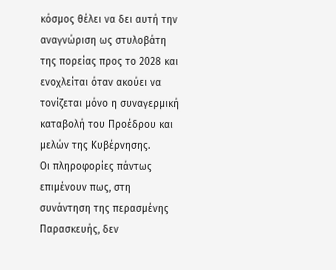κόσμος θέλει να δει αυτή την αναγνώριση ως στυλοβάτη της πορείας προς το 2028 και ενοχλείται όταν ακούει να τονίζεται μόνο η συναγερμική καταβολή του Προέδρου και μελών της Κυβέρνησης.
Οι πληροφορίες πάντως επιμένουν πως, στη συνάντηση της περασμένης Παρασκευής, δεν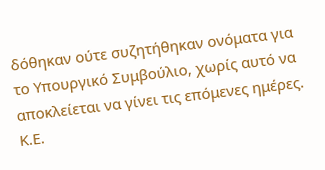δόθηκαν ούτε συζητήθηκαν ονόματα για το Υπουργικό Συμβούλιο, χωρίς αυτό να αποκλείεται να γίνει τις επόμενες ημέρες.
Κ.Ε.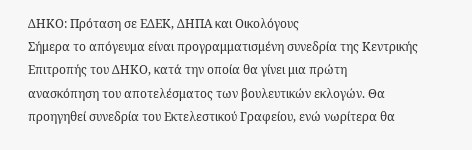ΔΗΚΟ: Πρόταση σε ΕΔΕΚ, ΔΗΠΑ και Οικολόγους
Σήμερα το απόγευμα είναι προγραμματισμένη συνεδρία της Κεντρικής Επιτροπής του ΔΗΚΟ, κατά την οποία θα γίνει μια πρώτη ανασκόπηση του αποτελέσματος των βουλευτικών εκλογών. Θα προηγηθεί συνεδρία του Εκτελεστικού Γραφείου, ενώ νωρίτερα θα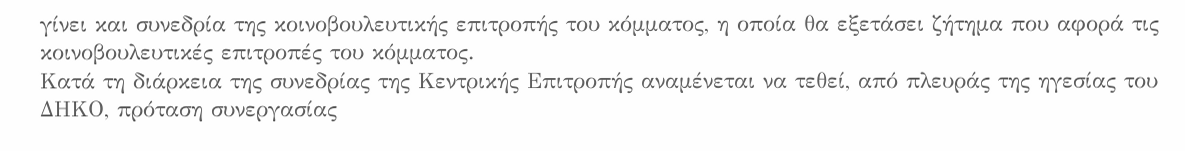γίνει και συνεδρία της κοινοβουλευτικής επιτροπής του κόμματος, η οποία θα εξετάσει ζήτημα που αφορά τις κοινοβουλευτικές επιτροπές του κόμματος.
Κατά τη διάρκεια της συνεδρίας της Κεντρικής Επιτροπής αναμένεται να τεθεί, από πλευράς της ηγεσίας του ΔΗΚΟ, πρόταση συνεργασίας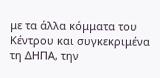με τα άλλα κόμματα του Κέντρου και συγκεκριμένα τη ΔΗΠΑ, την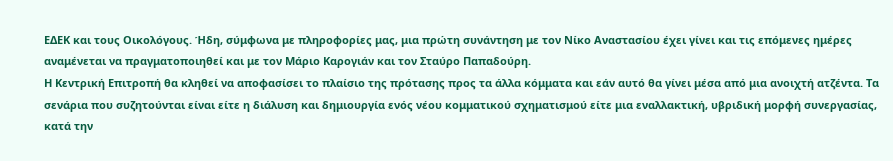ΕΔΕΚ και τους Οικολόγους. Ήδη, σύμφωνα με πληροφορίες μας, μια πρώτη συνάντηση με τον Νίκο Αναστασίου έχει γίνει και τις επόμενες ημέρες αναμένεται να πραγματοποιηθεί και με τον Μάριο Καρογιάν και τον Σταύρο Παπαδούρη.
Η Κεντρική Επιτροπή θα κληθεί να αποφασίσει το πλαίσιο της πρότασης προς τα άλλα κόμματα και εάν αυτό θα γίνει μέσα από μια ανοιχτή ατζέντα. Τα σενάρια που συζητούνται είναι είτε η διάλυση και δημιουργία ενός νέου κομματικού σχηματισμού είτε μια εναλλακτική, υβριδική μορφή συνεργασίας, κατά την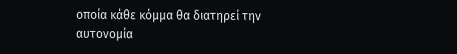οποία κάθε κόμμα θα διατηρεί την αυτονομία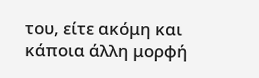του, είτε ακόμη και κάποια άλλη μορφή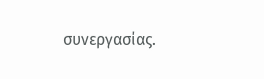συνεργασίας.